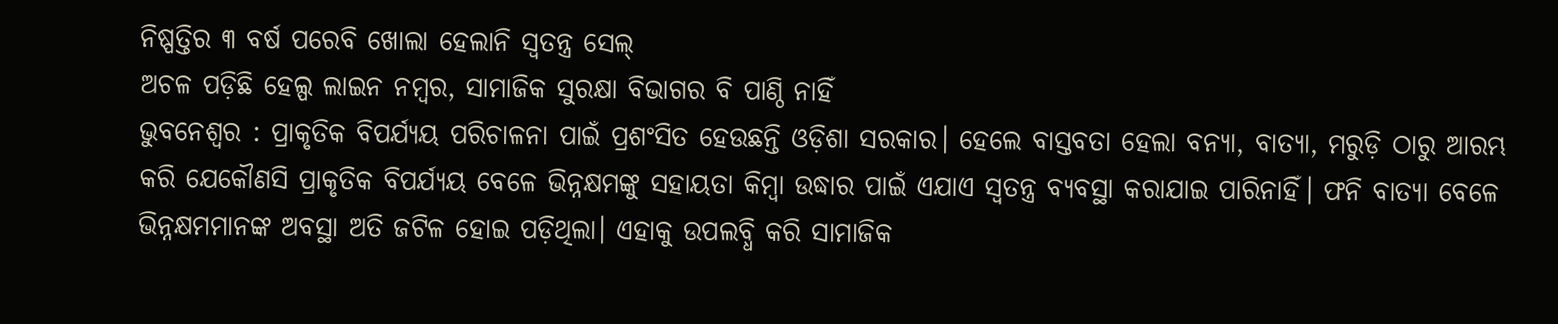ନିଷ୍ପତ୍ତିର ୩ ବର୍ଷ ପରେବି ଖୋଲା ହେଲାନି ସ୍ବତନ୍ତ୍ର ସେଲ୍
ଅଚଳ ପଡ଼ିଛି ହେଲ୍ପ ଲାଇନ ନମ୍ବର, ସାମାଜିକ ସୁରକ୍ଷା ବିଭାଗର ବି ପାଣ୍ଠି ନାହିଁ
ଭୁବନେଶ୍ବର : ପ୍ରାକୃତିକ ବିପର୍ଯ୍ୟୟ ପରିଚାଳନା ପାଇଁ ପ୍ରଶଂସିତ ହେଉଛନ୍ତି ଓଡ଼ିଶା ସରକାର। ହେଲେ ବାସ୍ତବତା ହେଲା ବନ୍ୟା, ବାତ୍ୟା, ମରୁଡ଼ି ଠାରୁ ଆରମ୍ଭ କରି ଯେକୌଣସି ପ୍ରାକୃତିକ ବିପର୍ଯ୍ୟୟ ବେଳେ ଭିନ୍ନକ୍ଷମଙ୍କୁ ସହାୟତା କିମ୍ବା ଉଦ୍ଧାର ପାଇଁ ଏଯାଏ ସ୍ବତନ୍ତ୍ର ବ୍ୟବସ୍ଥା କରାଯାଇ ପାରିନାହିଁ। ଫନି ବାତ୍ୟା ବେଳେ ଭିନ୍ନକ୍ଷମମାନଙ୍କ ଅବସ୍ଥା ଅତି ଜଟିଳ ହୋଇ ପଡ଼ିଥିଲା। ଏହାକୁ ଉପଲବ୍ଧି କରି ସାମାଜିକ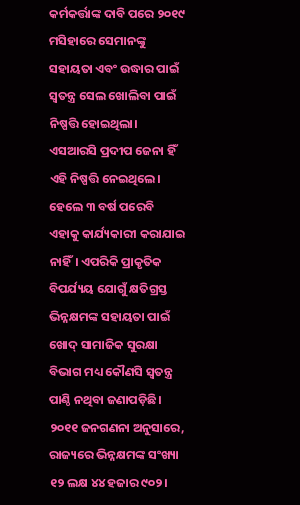କର୍ମକର୍ତ୍ତାଙ୍କ ଦାବି ପରେ ୨୦୧୯ ମସିହାରେ ସେମାନଙ୍କୁ ସହାୟତା ଏବଂ ଉଦ୍ଧାର ପାଇଁ ସ୍ବତନ୍ତ୍ର ସେଲ ଖୋଲିବା ପାଇଁ ନିଷ୍ପତ୍ତି ହୋଇଥିଲା। ଏସଆରସି ପ୍ରଦୀପ ଜେନା ହିଁ ଏହି ନିଷ୍ପତ୍ତି ନେଇଥିଲେ। ହେଲେ ୩ ବର୍ଷ ପରେବି ଏହାକୁ କାର୍ଯ୍ୟକାରୀ କରାଯାଇ ନାହିଁ। ଏପରିକି ପ୍ରାକୃତିକ ବିପର୍ଯ୍ୟୟ ଯୋଗୁଁ କ୍ଷତିଗ୍ରସ୍ତ ଭିନ୍ନକ୍ଷମଙ୍କ ସହାୟତା ପାଇଁ ଖୋଦ୍ ସାମାଜିକ ସୁରକ୍ଷା ବିଭାଗ ମଧ୍ୟ କୌଣସି ସ୍ବତନ୍ତ୍ର ପାଣ୍ଠି ନଥିବା ଜଣାପଡ଼ିଛି।
୨୦୧୧ ଜନଗଣନା ଅନୁସାରେ, ରାଜ୍ୟରେ ଭିନ୍ନକ୍ଷମଙ୍କ ସଂଖ୍ୟା ୧୨ ଲକ୍ଷ ୪୪ ହଜାର ୯୦୨।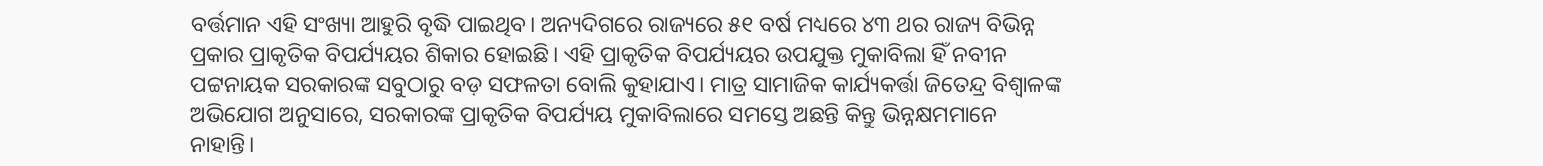ବର୍ତ୍ତମାନ ଏହି ସଂଖ୍ୟା ଆହୁରି ବୃଦ୍ଧି ପାଇଥିବ। ଅନ୍ୟଦିଗରେ ରାଜ୍ୟରେ ୫୧ ବର୍ଷ ମଧ୍ୟରେ ୪୩ ଥର ରାଜ୍ୟ ବିଭିନ୍ନ ପ୍ରକାର ପ୍ରାକୃତିକ ବିପର୍ଯ୍ୟୟର ଶିକାର ହୋଇଛି। ଏହି ପ୍ରାକୃତିକ ବିପର୍ଯ୍ୟୟର ଉପଯୁକ୍ତ ମୁକାବିଲା ହିଁ ନବୀନ ପଟ୍ଟନାୟକ ସରକାରଙ୍କ ସବୁଠାରୁ ବଡ଼ ସଫଳତା ବୋଲି କୁହାଯାଏ। ମାତ୍ର ସାମାଜିକ କାର୍ଯ୍ୟକର୍ତ୍ତା ଜିତେନ୍ଦ୍ର ବିଶ୍ବାଳଙ୍କ ଅଭିଯୋଗ ଅନୁସାରେ, ସରକାରଙ୍କ ପ୍ରାକୃତିକ ବିପର୍ଯ୍ୟୟ ମୁକାବିଲାରେ ସମସ୍ତେ ଅଛନ୍ତି କିନ୍ତୁ ଭିନ୍ନକ୍ଷମମାନେ ନାହାନ୍ତି।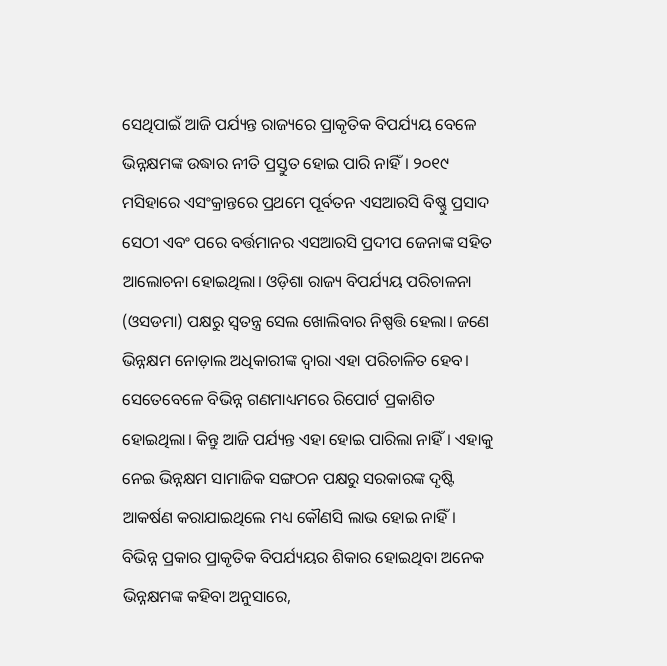ସେଥିପାଇଁ ଆଜି ପର୍ଯ୍ୟନ୍ତ ରାଜ୍ୟରେ ପ୍ରାକୃତିକ ବିପର୍ଯ୍ୟୟ ବେଳେ ଭିନ୍ନକ୍ଷମଙ୍କ ଉଦ୍ଧାର ନୀତି ପ୍ରସ୍ତୁତ ହୋଇ ପାରି ନାହିଁ। ୨୦୧୯ ମସିହାରେ ଏସଂକ୍ରାନ୍ତରେ ପ୍ରଥମେ ପୂର୍ବତନ ଏସଆରସି ବିଷ୍ଣୁ ପ୍ରସାଦ ସେଠୀ ଏବଂ ପରେ ବର୍ତ୍ତମାନର ଏସଆରସି ପ୍ରଦୀପ ଜେନାଙ୍କ ସହିତ ଆଲୋଚନା ହୋଇଥିଲା। ଓଡ଼ିଶା ରାଜ୍ୟ ବିପର୍ଯ୍ୟୟ ପରିଚାଳନା (ଓସଡମା) ପକ୍ଷରୁ ସ୍ବତନ୍ତ୍ର ସେଲ ଖୋଲିବାର ନିଷ୍ପତ୍ତି ହେଲା। ଜଣେ ଭିନ୍ନକ୍ଷମ ନୋଡ଼ାଲ ଅଧିକାରୀଙ୍କ ଦ୍ବାରା ଏହା ପରିଚାଳିତ ହେବ। ସେତେବେଳେ ବିଭିନ୍ନ ଗଣମାଧ୍ୟମରେ ରିପୋର୍ଟ ପ୍ରକାଶିତ ହୋଇଥିଲା। କିନ୍ତୁ ଆଜି ପର୍ଯ୍ୟନ୍ତ ଏହା ହୋଇ ପାରିଲା ନାହିଁ। ଏହାକୁ ନେଇ ଭିନ୍ନକ୍ଷମ ସାମାଜିକ ସଙ୍ଗଠନ ପକ୍ଷରୁ ସରକାରଙ୍କ ଦୃଷ୍ଟି ଆକର୍ଷଣ କରାଯାଇଥିଲେ ମଧ୍ୟ କୌଣସି ଲାଭ ହୋଇ ନାହିଁ।
ବିଭିନ୍ନ ପ୍ରକାର ପ୍ରାକୃତିକ ବିପର୍ଯ୍ୟୟର ଶିକାର ହୋଇଥିବା ଅନେକ ଭିନ୍ନକ୍ଷମଙ୍କ କହିବା ଅନୁସାରେ,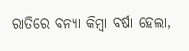ରାତିରେ ବନ୍ୟା କିମ୍ବା ବର୍ଷା ହେଲା,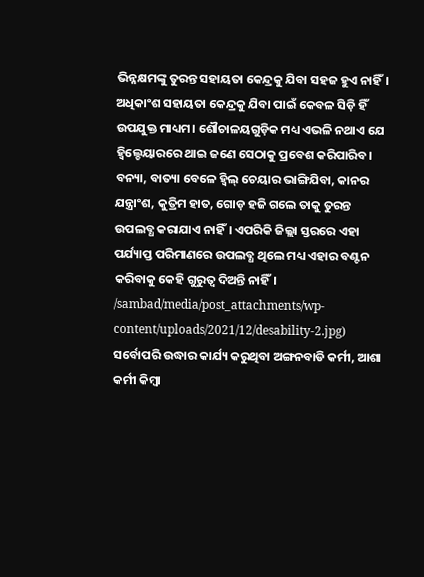ଭିନ୍ନକ୍ଷମଙ୍କୁ ତୁରନ୍ତ ସହାୟତା କେନ୍ଦ୍ରକୁ ଯିବା ସହଜ ହୁଏ ନାହିଁ। ଅଧିକାଂଶ ସହାୟତା କେନ୍ଦ୍ରକୁ ଯିବା ପାଇଁ କେବଳ ସିଡ଼ି ହିଁ ଉପଯୁକ୍ତ ମାଧ୍ୟମ। ଶୌଚାଳୟଗୁଡ଼ିକ ମଧ୍ୟ ଏଭଳି ନଥାଏ ଯେ ହ୍ବିଲ୍ଚେୟାରରେ ଥାଇ ଜଣେ ସେଠାକୁ ପ୍ରବେଶ କରିପାରିବ। ବନ୍ୟା, ବାତ୍ୟା ବେଳେ ହ୍ବିଲ୍ ଚେୟାର ଭାଙ୍ଗିଯିବା, କାନର ଯନ୍ତ୍ରାଂଶ, କୁତ୍ରିମ ହାତ, ଗୋଡ଼ ହଜି ଗଲେ ତାକୁ ତୁରନ୍ତ ଉପଲବ୍ଧ କରାଯାଏ ନାହିଁ। ଏପରିକି ଜିଲ୍ଲା ସ୍ତରରେ ଏହା ପର୍ଯ୍ୟାପ୍ତ ପରିମାଣରେ ଉପଲବ୍ଧ ଥିଲେ ମଧ୍ୟ ଏହାର ବଣ୍ଟନ କରିବାକୁ କେହି ଗୁରୁତ୍ବ ଦିଅନ୍ତି ନାହିଁ।
/sambad/media/post_attachments/wp-content/uploads/2021/12/desability-2.jpg)
ସର୍ବୋପରି ଉଦ୍ଧାର କାର୍ଯ୍ୟ କରୁଥିବା ଅଙ୍ଗନବାଡି କର୍ମୀ, ଆଶା କର୍ମୀ କିମ୍ବା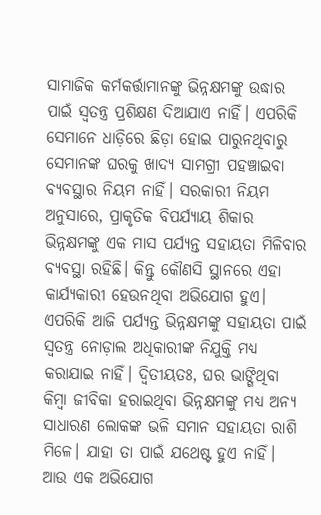ସାମାଜିକ କର୍ମକର୍ତ୍ତାମାନଙ୍କୁ ଭିନ୍ନକ୍ଷମଙ୍କୁ ଉଦ୍ଧାର ପାଇଁ ସ୍ବତନ୍ତ୍ର ପ୍ରଶିକ୍ଷଣ ଦିଆଯାଏ ନାହିଁ। ଏପରିକି ସେମାନେ ଧାଡ଼ିରେ ଛିଡ଼ା ହୋଇ ପାରୁନଥିବାରୁ ସେମାନଙ୍କ ଘରକୁ ଖାଦ୍ୟ ସାମଗ୍ରୀ ପହଞ୍ଚାଇବା ବ୍ୟବସ୍ଥାର ନିୟମ ନାହିଁ। ସରକାରୀ ନିୟମ ଅନୁସାରେ, ପ୍ରାକୃତିକ ବିପର୍ଯ୍ୟାୟ ଶିକାର ଭିନ୍ନକ୍ଷମଙ୍କୁ ଏକ ମାସ ପର୍ଯ୍ୟନ୍ତ ସହାୟତା ମିଳିବାର ବ୍ୟବସ୍ଥା ରହିଛି। କିନ୍ତୁ କୌଣସି ସ୍ଥାନରେ ଏହା କାର୍ଯ୍ୟକାରୀ ହେଉନଥିବା ଅଭିଯୋଗ ହୁଏ। ଏପରିକି ଆଜି ପର୍ଯ୍ୟନ୍ତ ଭିନ୍ନକ୍ଷମଙ୍କୁ ସହାୟତା ପାଇଁ ସ୍ବତନ୍ତ୍ର ନୋଡ଼ାଲ ଅଧିକାରୀଙ୍କ ନିଯୁକ୍ତି ମଧ୍ୟ କରାଯାଇ ନାହିଁ। ଦ୍ବିତୀୟତଃ, ଘର ଭାଙ୍ଗିଥିବା କିମ୍ବା ଜୀବିକା ହରାଇଥିବା ଭିନ୍ନକ୍ଷମଙ୍କୁ ମଧ୍ୟ ଅନ୍ୟ ସାଧାରଣ ଲୋକଙ୍କ ଭଳି ସମାନ ସହାୟତା ରାଶି ମିଳେ। ଯାହା ତା ପାଇଁ ଯଥେଷ୍ଟ ହୁଏ ନାହିଁ।
ଆଉ ଏକ ଅଭିଯୋଗ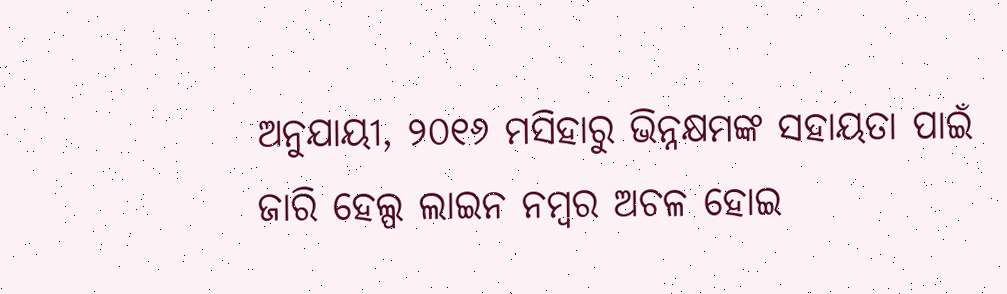ଅନୁଯାୟୀ, ୨୦୧୬ ମସିହାରୁ ଭିନ୍ନକ୍ଷମଙ୍କ ସହାୟତା ପାଇଁ ଜାରି ହେଲ୍ପ ଲାଇନ ନମ୍ବର ଅଚଳ ହୋଇ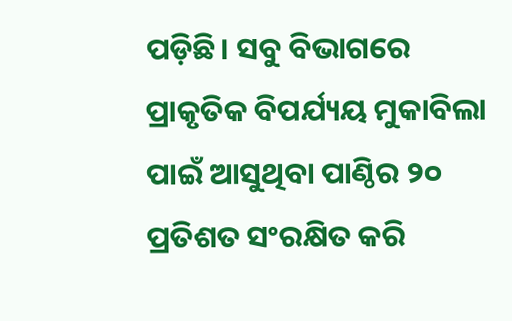ପଡ଼ିଛି। ସବୁ ବିଭାଗରେ ପ୍ରାକୃତିକ ବିପର୍ଯ୍ୟୟ ମୁକାବିଲା ପାଇଁ ଆସୁଥିବା ପାଣ୍ଠିର ୨୦ ପ୍ରତିଶତ ସଂରକ୍ଷିତ କରି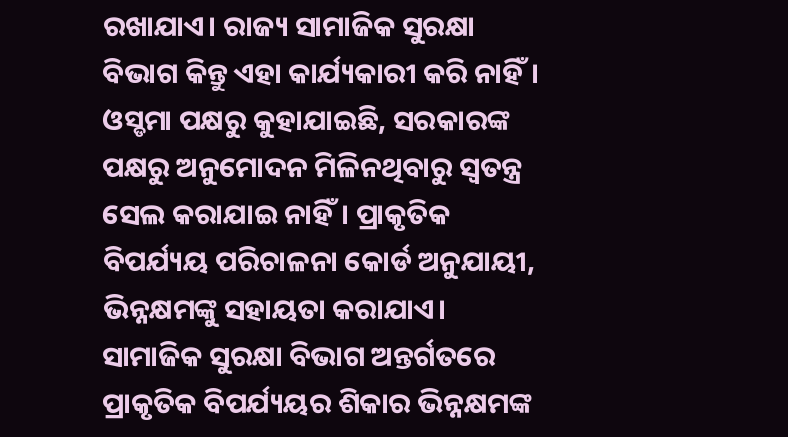ରଖାଯାଏ। ରାଜ୍ୟ ସାମାଜିକ ସୁରକ୍ଷା ବିଭାଗ କିନ୍ତୁ ଏହା କାର୍ଯ୍ୟକାରୀ କରି ନାହିଁ। ଓସ୍ଡମା ପକ୍ଷରୁ କୁହାଯାଇଛି, ସରକାରଙ୍କ ପକ୍ଷରୁ ଅନୁମୋଦନ ମିଳିନଥିବାରୁ ସ୍ବତନ୍ତ୍ର ସେଲ କରାଯାଇ ନାହିଁ। ପ୍ରାକୃତିକ ବିପର୍ଯ୍ୟୟ ପରିଚାଳନା କୋର୍ଡ ଅନୁଯାୟୀ, ଭିନ୍ନକ୍ଷମଙ୍କୁ ସହାୟତା କରାଯାଏ। ସାମାଜିକ ସୁରକ୍ଷା ବିଭାଗ ଅନ୍ତର୍ଗତରେ ପ୍ରାକୃତିକ ବିପର୍ଯ୍ୟୟର ଶିକାର ଭିନ୍ନକ୍ଷମଙ୍କ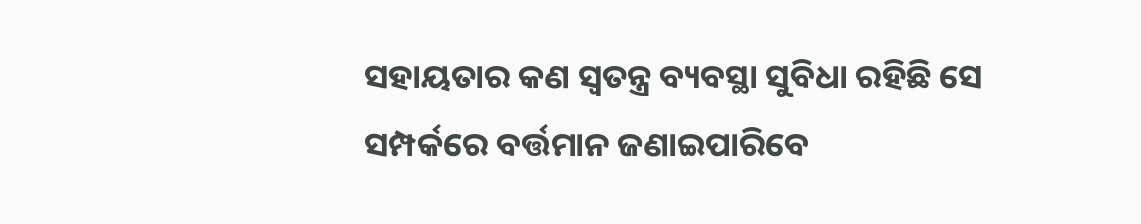ସହାୟତାର କଣ ସ୍ବତନ୍ତ୍ର ବ୍ୟବସ୍ଥା ସୁବିଧା ରହିଛି ସେ ସମ୍ପର୍କରେ ବର୍ତ୍ତମାନ ଜଣାଇପାରିବେ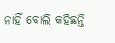ନାହିଁ ବୋଲି କହିଛନ୍ତି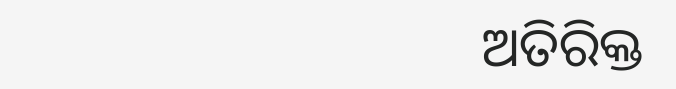ଅତିରିକ୍ତ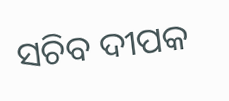ସଚିବ ଦୀପକ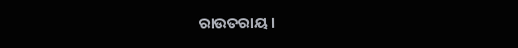ରାଉତରାୟ।